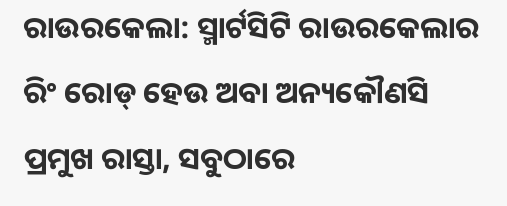ରାଉରକେଲା: ସ୍ମାର୍ଟସିଟି ରାଉରକେଲାର ରିଂ ରୋଡ୍ ହେଉ ଅବା ଅନ୍ୟକୌଣସି ପ୍ରମୁଖ ରାସ୍ତା, ସବୁଠାରେ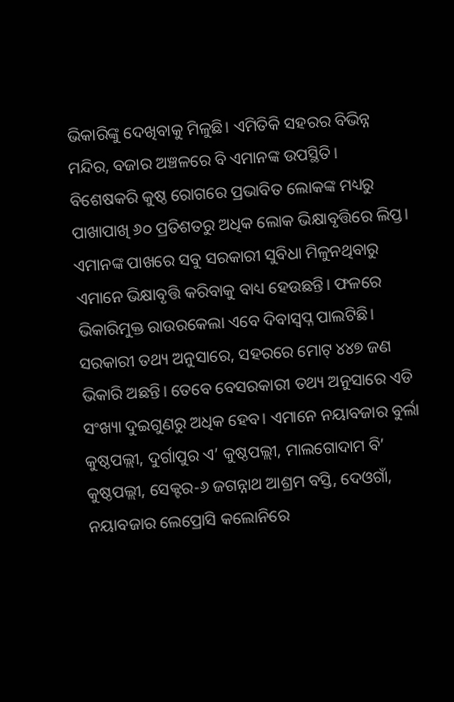ଭିକାରିଙ୍କୁ ଦେଖିବାକୁ ମିଳୁଛି। ଏମିତିକି ସହରର ବିଭିନ୍ନ ମନ୍ଦିର, ବଜାର ଅଞ୍ଚଳରେ ବି ଏମାନଙ୍କ ଉପସ୍ଥିତି। ବିଶେଷକରି କୁଷ୍ଠ ରୋଗରେ ପ୍ରଭାବିତ ଲୋକଙ୍କ ମଧ୍ୟରୁ ପାଖାପାଖି ୬୦ ପ୍ରତିଶତରୁ ଅଧିକ ଲୋକ ଭିକ୍ଷାବୃତ୍ତିରେ ଲିପ୍ତ। ଏମାନଙ୍କ ପାଖରେ ସବୁ ସରକାରୀ ସୁବିଧା ମିଳୁନଥିବାରୁ ଏମାନେ ଭିକ୍ଷାବୃତ୍ତି କରିବାକୁ ବାଧ୍ୟ ହେଉଛନ୍ତି। ଫଳରେ ଭିକାରିମୁକ୍ତ ରାଉରକେଲା ଏବେ ଦିବାସ୍ବପ୍ନ ପାଲଟିଛି।
ସରକାରୀ ତଥ୍ୟ ଅନୁସାରେ, ସହରରେ ମୋଟ୍ ୪୪୭ ଜଣ ଭିକାରି ଅଛନ୍ତି। ତେବେ ବେସରକାରୀ ତଥ୍ୟ ଅନୁସାରେ ଏଡି ସଂଖ୍ୟା ଦୁଇଗୁଣରୁ ଅଧିକ ହେବ। ଏମାନେ ନୟାବଜାର ବୁର୍ଲା କୁଷ୍ଠପଲ୍ଲୀ, ଦୁର୍ଗାପୁର ଏ’ କୁଷ୍ଠପଲ୍ଲୀ, ମାଲଗୋଦାମ ବି’ କୁଷ୍ଠପଲ୍ଲୀ, ସେକ୍ଟର-୬ ଜଗନ୍ନାଥ ଆଶ୍ରମ ବସ୍ତି, ଦେଓଗାଁ, ନୟାବଜାର ଲେପ୍ରୋସି କଲୋନିରେ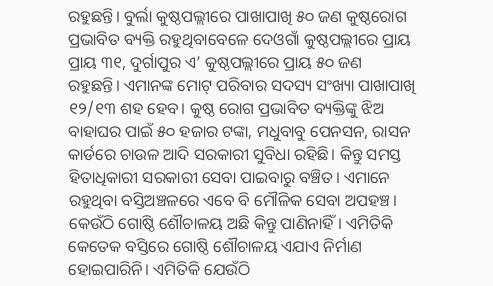ରହୁଛନ୍ତି। ବୁର୍ଲା କୁଷ୍ଠପଲ୍ଲୀରେ ପାଖାପାଖି ୫୦ ଜଣ କୁଷ୍ଠରୋଗ ପ୍ରଭାବିତ ବ୍ୟକ୍ତି ରହୁଥିବାବେଳେ ଦେଓଗାଁ କୁଷ୍ଠପଲ୍ଲୀରେ ପ୍ରାୟ ପ୍ରାୟ ୩୧, ଦୁର୍ଗାପୁର ଏ’ କୁଷ୍ଠପଲ୍ଲୀରେ ପ୍ରାୟ ୫୦ ଜଣ ରହୁଛନ୍ତି। ଏମାନଙ୍କ ମୋଟ୍ ପରିବାର ସଦସ୍ୟ ସଂଖ୍ୟା ପାଖାପାଖି ୧୨/୧୩ ଶହ ହେବ। କୁଷ୍ଠ ରୋଗ ପ୍ରଭାବିତ ବ୍ୟକ୍ତିଙ୍କୁ ଝିଅ ବାହାଘର ପାଇଁ ୫୦ ହଜାର ଟଙ୍କା, ମଧୁବାବୁ ପେନସନ, ରାସନ କାର୍ଡରେ ଚାଉଳ ଆଦି ସରକାରୀ ସୁବିଧା ରହିଛି। କିନ୍ତୁ ସମସ୍ତ ହିତାଧିକାରୀ ସରକାରୀ ସେବା ପାଇବାରୁ ବଞ୍ଚିତ। ଏମାନେ ରହୁଥିବା ବସ୍ତିଅଞ୍ଚଳରେ ଏବେ ବି ମୌଳିକ ସେବା ଅପହଞ୍ଚ। କେଉଁଠି ଗୋଷ୍ଠି ଶୌଚାଳୟ ଅଛି କିନ୍ତୁ ପାଣିନାହିଁ। ଏମିତିକି କେତେକ ବସ୍ତିରେ ଗୋଷ୍ଠି ଶୌଚାଳୟ ଏଯାଏ ନିର୍ମାଣ ହୋଇପାରିନି। ଏମିତିକି ଯେଉଁଠି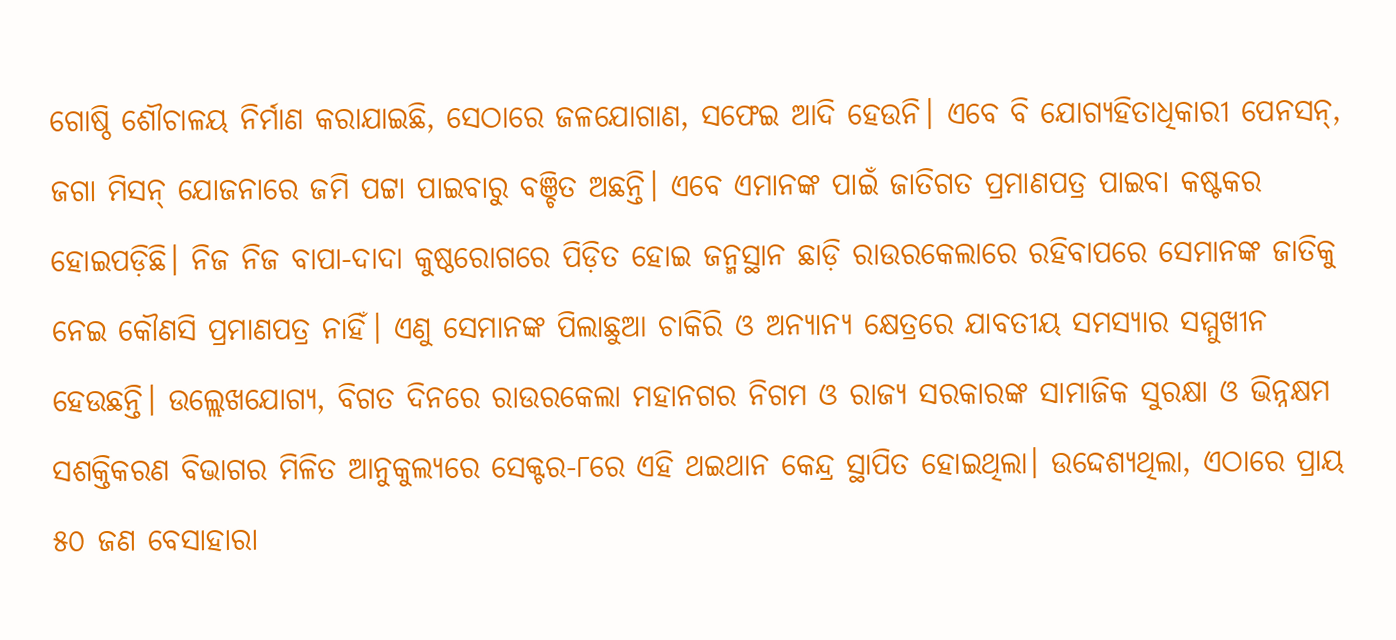ଗୋଷ୍ଠି ଶୌଚାଳୟ ନିର୍ମାଣ କରାଯାଇଛି, ସେଠାରେ ଜଳଯୋଗାଣ, ସଫେଇ ଆଦି ହେଉନି। ଏବେ ବି ଯୋଗ୍ୟହିତାଧିକାରୀ ପେନସନ୍, ଜଗା ମିସନ୍ ଯୋଜନାରେ ଜମି ପଟ୍ଟା ପାଇବାରୁ ବଞ୍ଚିତ ଅଛନ୍ତି। ଏବେ ଏମାନଙ୍କ ପାଇଁ ଜାତିଗତ ପ୍ରମାଣପତ୍ର ପାଇବା କଷ୍ଟକର ହୋଇପଡ଼ିଛି। ନିଜ ନିଜ ବାପା-ଦାଦା କୁଷ୍ଠରୋଗରେ ପିଡ଼ିତ ହୋଇ ଜନ୍ମସ୍ଥାନ ଛାଡ଼ି ରାଉରକେଲାରେ ରହିବାପରେ ସେମାନଙ୍କ ଜାତିକୁ ନେଇ କୌଣସି ପ୍ରମାଣପତ୍ର ନାହିଁ। ଏଣୁ ସେମାନଙ୍କ ପିଲାଛୁଆ ଚାକିରି ଓ ଅନ୍ୟାନ୍ୟ କ୍ଷେତ୍ରରେ ଯାବତୀୟ ସମସ୍ୟାର ସମ୍ମୁଖୀନ ହେଉଛନ୍ତି। ଉଲ୍ଲେଖଯୋଗ୍ୟ, ବିଗତ ଦିନରେ ରାଉରକେଲା ମହାନଗର ନିଗମ ଓ ରାଜ୍ୟ ସରକାରଙ୍କ ସାମାଜିକ ସୁରକ୍ଷା ଓ ଭିନ୍ନକ୍ଷମ ସଶକ୍ତିକରଣ ବିଭାଗର ମିଳିତ ଆନୁକୁଲ୍ୟରେ ସେକ୍ଟର-୮ରେ ଏହି ଥଇଥାନ କେନ୍ଦ୍ର ସ୍ଥାପିତ ହୋଇଥିଲା। ଉଦ୍ଦେଶ୍ୟଥିଲା, ଏଠାରେ ପ୍ରାୟ ୫୦ ଜଣ ବେସାହାରା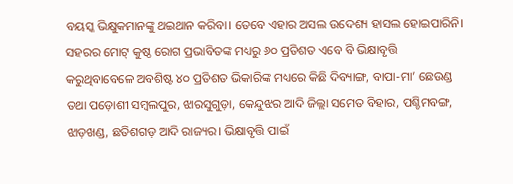ବୟସ୍କ ଭିକ୍ଷୁକମାନଙ୍କୁ ଥଇଥାନ କରିବା। ତେବେ ଏହାର ଅସଲ ଉଦେଶ୍ୟ ହାସଲ ହୋଇପାରିନି।
ସହରର ମୋଟ୍ କୁଷ୍ଠ ରୋଗ ପ୍ରଭାବିତଙ୍କ ମଧ୍ୟରୁ ୬୦ ପ୍ରତିଶତ ଏବେ ବି ଭିକ୍ଷାବୃତ୍ତି କରୁଥିବାବେଳେ ଅବଶିଷ୍ଟ ୪୦ ପ୍ରତିଶତ ଭିକାରିଙ୍କ ମଧ୍ୟରେ କିଛି ଦିବ୍ୟାଙ୍ଗ, ବାପା-ମା’ ଛେଉଣ୍ଡ ତଥା ପଡ଼ୋଶୀ ସମ୍ବଲପୁର, ଝାରସୁଗୁଡ଼ା, କେନ୍ଦୁଝର ଆଦି ଜିଲ୍ଲା ସମେତ ବିହାର, ପଶ୍ଚିମବଙ୍ଗ, ଝାଡ଼ଖଣ୍ଡ, ଛତିଶଗଡ଼ ଆଦି ରାଜ୍ୟର। ଭିକ୍ଷାବୃତ୍ତି ପାଇଁ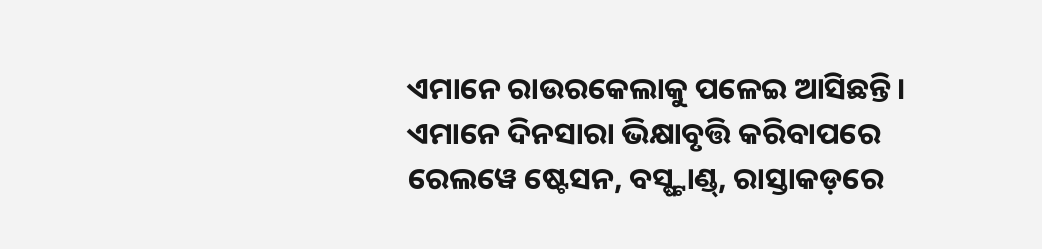ଏମାନେ ରାଉରକେଲାକୁ ପଳେଇ ଆସିଛନ୍ତି। ଏମାନେ ଦିନସାରା ଭିକ୍ଷାବୃତ୍ତି କରିବାପରେ ରେଲୱେ ଷ୍ଟେସନ, ବସ୍ଷ୍ଟାଣ୍ଡ୍, ରାସ୍ତାକଡ଼ରେ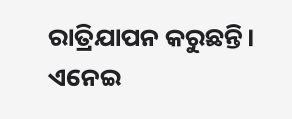ରାତ୍ରିଯାପନ କରୁଛନ୍ତି। ଏନେଇ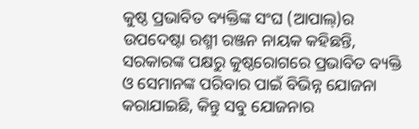କୁଷ୍ଠ ପ୍ରଭାବିତ ବ୍ୟକ୍ତିଙ୍କ ସଂଘ (ଆପାଲ୍)ର ଉପଦେଷ୍ଟା ରଶ୍ମୀ ରଞ୍ଜନ ନାୟକ କହିଛନ୍ତି, ସରକାରଙ୍କ ପକ୍ଷରୁ କୁଷ୍ଠରୋଗରେ ପ୍ରଭାବିତ ବ୍ୟକ୍ତି ଓ ସେମାନଙ୍କ ପରିବାର ପାଇଁ ବିଭିନ୍ନ ଯୋଜନା କରାଯାଇଛି, କିନ୍ତୁ ସବୁ ଯୋଜନାର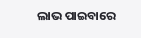ଲାଭ ପାଇବାରେ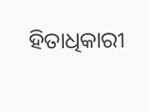ହିତାଧିକାରୀ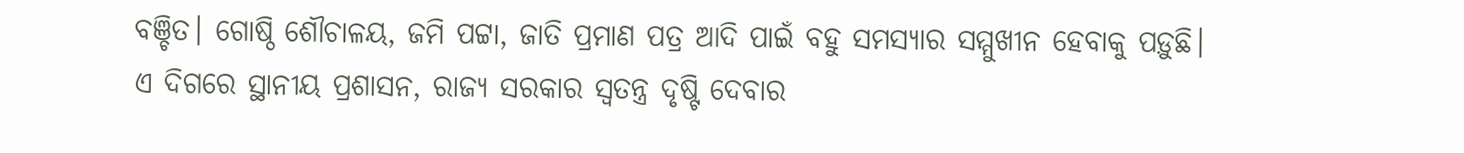ବଞ୍ଚିତ। ଗୋଷ୍ଠି ଶୌଚାଳୟ, ଜମି ପଟ୍ଟା, ଜାତି ପ୍ରମାଣ ପତ୍ର ଆଦି ପାଇଁ ବହୁ ସମସ୍ୟାର ସମ୍ମୁଖୀନ ହେବାକୁ ପଡ଼ୁଛି। ଏ ଦିଗରେ ସ୍ଥାନୀୟ ପ୍ରଶାସନ, ରାଜ୍ୟ ସରକାର ସ୍ବତନ୍ତ୍ର ଦୃଷ୍ଟି ଦେବାର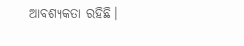ଆବଶ୍ୟକତା ରହିଛି।